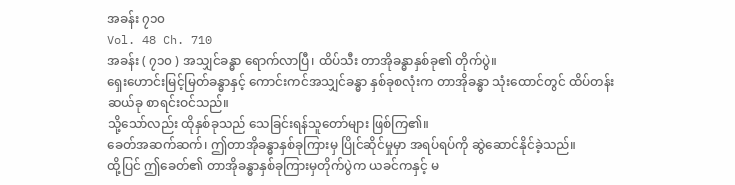အခန်း ၇၁၀
Vol. 48 Ch. 710
အခန်း ( ၇၁၀ ) အသျှင်ခန္ဓာ ရောက်လာပြီ၊ ထိပ်သီး တာအိုခန္ဓာနှစ်ခု၏ တိုက်ပွဲ။
ရှေးဟောင်းမြင့်မြတ်ခန္ဓာနှင့် ကောင်းကင်အသျှင်ခန္ဓာ နှစ်ခုစလုံးက တာအိုခန္ဓာ သုံးထောင်တွင် ထိပ်တန်းဆယ်ခု စာရင်းဝင်သည်။
သို့သော်လည်း ထိုနှစ်ခုသည် သေခြင်းရန်သူတော်များ ဖြစ်ကြ၏။
ခေတ်အဆက်ဆက်၊ ဤတာအိုခန္ဓာနှစ်ခုကြားမှ ပြိုင်ဆိုင်မှုမှာ အရပ်ရပ်ကို ဆွဲဆောင်နိုင်ခဲ့သည်။
ထို့ပြင် ဤခေတ်၏ တာအိုခန္ဓာနှစ်ခုကြားမှတိုက်ပွဲက ယခင်ကနှင့် မ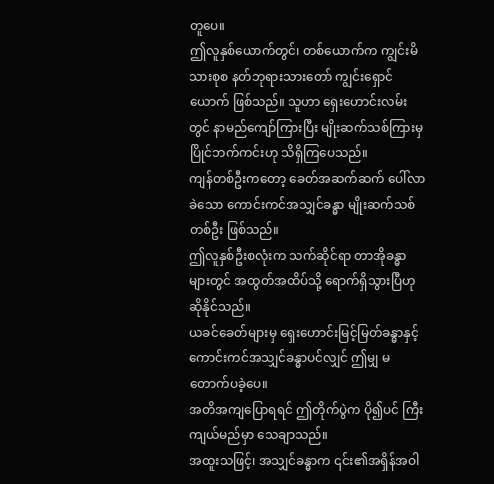တူပေ။
ဤလူနှစ်ယောက်တွင်၊ တစ်ယောက်က ကျွင်းမိသားစုစ နတ်ဘုရားသားတော် ကျွင်းရှောင်ယောက် ဖြစ်သည်။ သူဟာ ရှေးဟောင်းလမ်းတွင် နာမည်ကျော်ကြားပြီး မျိုးဆက်သစ်ကြားမှ ပြိုင်ဘက်ကင်းဟု သိရှိကြပေသည်။
ကျန်တစ်ဦးကတော့ ခေတ်အဆက်ဆက် ပေါ်လာခဲသော ကောင်းကင်အသျှင်ခန္ဓာ မျိုးဆက်သစ်တစ်ဦး ဖြစ်သည်။
ဤလူနှစ်ဦးစလုံးက သက်ဆိုင်ရာ တာအိုခန္ဓာများတွင် အထွတ်အထိပ်သို့ ရောက်ရှိသွားပြီဟု ဆိုနိုင်သည်။
ယခင်ခေတ်များမှ ရှေးဟောင်းမြင့်မြတ်ခန္ဓာနှင့် ကောင်းကင်အသျှင်ခန္ဓာပင်လျှင် ဤမျှ မတောက်ပခဲ့ပေ။
အတိအကျပြောရရင် ဤတိုက်ပွဲက ပို၍ပင် ကြီးကျယ်မည်မှာ သေချာသည်။
အထူးသဖြင့်၊ အသျှင်ခန္ဓာက ၎င်း၏အရှိန်အဝါ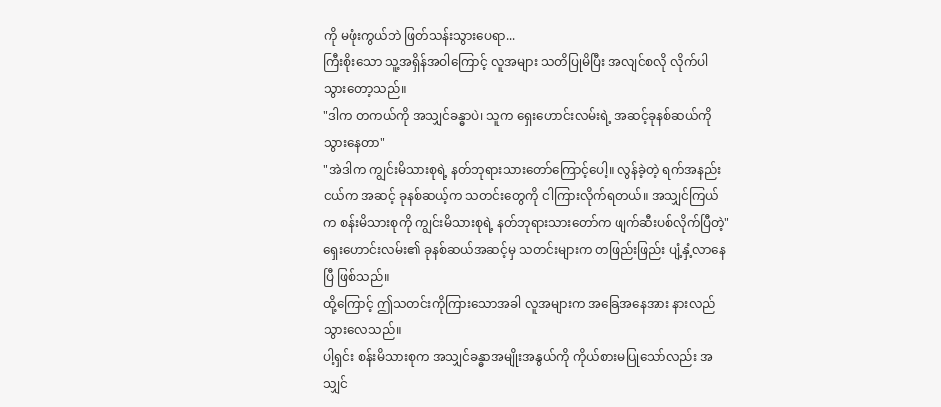ကို မဖုံးကွယ်ဘဲ ဖြတ်သန်းသွားပေရာ...
ကြီးစိုးသော သူ့အရှိန်အဝါကြောင့် လူအများ သတိပြုမိပြီး အလျင်စလို လိုက်ပါသွားတော့သည်။
"ဒါက တကယ်ကို အသျှင်ခန္ဓာပဲ၊ သူက ရှေးဟောင်းလမ်းရဲ့ အဆင့်ခုနစ်ဆယ်ကို သွားနေတာ"
"အဲဒါက ကျွင်းမိသားစုရဲ့ နတ်ဘုရားသားတော်ကြောင့်ပေါ့။ လွန်ခဲ့တဲ့ ရက်အနည်းငယ်က အဆင့် ခုနစ်ဆယ့်က သတင်းတွေကို ငါကြားလိုက်ရတယ်။ အသျှင်ကြယ်က စန်းမိသားစုကို ကျွင်းမိသားစုရဲ့ နတ်ဘုရားသားတော်က ဖျက်ဆီးပစ်လိုက်ပြီတဲ့"
ရှေးဟောင်းလမ်း၏ ခုနစ်ဆယ်အဆင့်မှ သတင်းများက တဖြည်းဖြည်း ပျံ့နှံ့လာနေပြီ ဖြစ်သည်။
ထို့ကြောင့် ဤသတင်းကိုကြားသောအခါ လူအများက အခြေအနေအား နားလည်သွားလေသည်။
ပါ့ရှင်း စန်းမိသားစုက အသျှင်ခန္ဓာအမျိုးအနွယ်ကို ကိုယ်စားမပြုသော်လည်း အသျှင်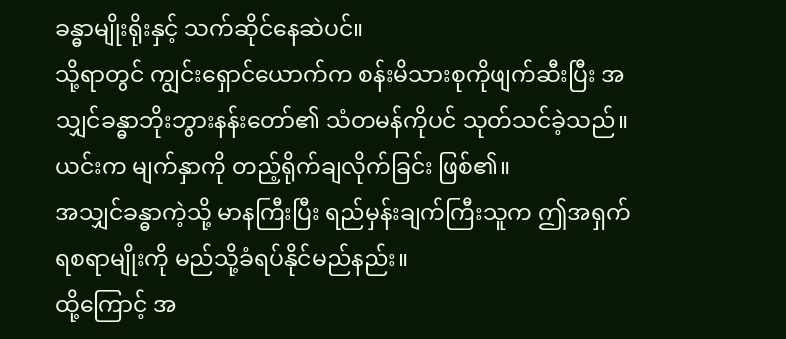ခန္ဓာမျိုးရိုးနှင့် သက်ဆိုင်နေဆဲပင်။
သို့ရာတွင် ကျွင်းရှောင်ယောက်က စန်းမိသားစုကိုဖျက်ဆီးပြီး အသျှင်ခန္ဓာဘိုးဘွားနန်းတော်၏ သံတမန်ကိုပင် သုတ်သင်ခဲ့သည်။
ယင်းက မျက်နှာကို တည့်ရိုက်ချလိုက်ခြင်း ဖြစ်၏။
အသျှင်ခန္ဓာကဲ့သို့ မာနကြီးပြီး ရည်မှန်းချက်ကြီးသူက ဤအရှက်ရစရာမျိုးကို မည်သို့ခံရပ်နိုင်မည်နည်း။
ထို့ကြောင့် အ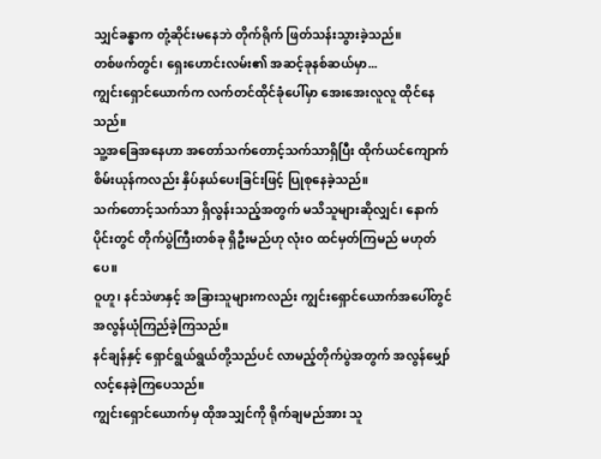သျှင်ခန္ဓာက တုံ့ဆိုင်းမနေဘဲ တိုက်ရိုက် ဖြတ်သန်းသွားခဲ့သည်။
တစ်ဖက်တွင်၊ ရှေးဟောင်းလမ်း၏ အဆင့်ခုနစ်ဆယ်မှာ...
ကျွင်းရှောင်ယောက်က လက်တင်ထိုင်ခုံပေါ်မှာ အေးအေးလူလူ ထိုင်နေသည်။
သူ့အခြေအနေဟာ အတော်သက်တောင့်သက်သာရှိပြီး ထိုက်ယင်ကျောက်စိမ်းယုန်ကလည်း နှိပ်နယ်ပေးခြင်းဖြင့် ပြုစုနေခဲ့သည်။
သက်တောင့်သက်သာ ရှိလွန်းသည့်အတွက် မသိသူများဆိုလျှင်၊ နောက်ပိုင်းတွင် တိုက်ပွဲကြီးတစ်ခု ရှိဦးမည်ဟု လုံးဝ ထင်မှတ်ကြမည် မဟုတ်ပေ။
ဝူဟူ၊ နင်သဲဖာနှင့် အခြားသူများကလည်း ကျွင်းရှောင်ယောက်အပေါ်တွင် အလွန်ယုံကြည်ခဲ့ကြသည်။
နင်ချန်နှင့် ရှောင်ရွယ်ရွယ်တို့သည်ပင် လာမည့်တိုက်ပွဲအတွက် အလွန်မျှော်လင့်နေခဲ့ကြပေသည်။
ကျွင်းရှောင်ယောက်မှ ထိုအသျှင်ကို ရိုက်ချမည်အား သူ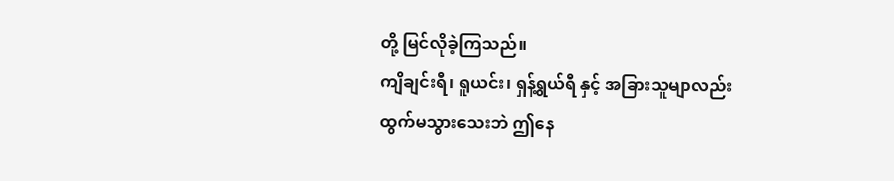တို့ မြင်လိုခဲ့ကြသည်။
ကျိချင်းရီ၊ ရူယင်း၊ ရှန့်ရွယ်ရီ နှင့် အခြားသူမျာလည်း ထွက်မသွားသေးဘဲ ဤနေ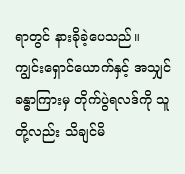ရာတွင် နားခိုခဲ့ပေသည်။
ကျွင်းရှောင်ယောက်နှင့် အသျှင်ခန္ဓာကြားမှ တိုက်ပွဲရလဒ်ကို သူတို့လည်း သိချင်မိ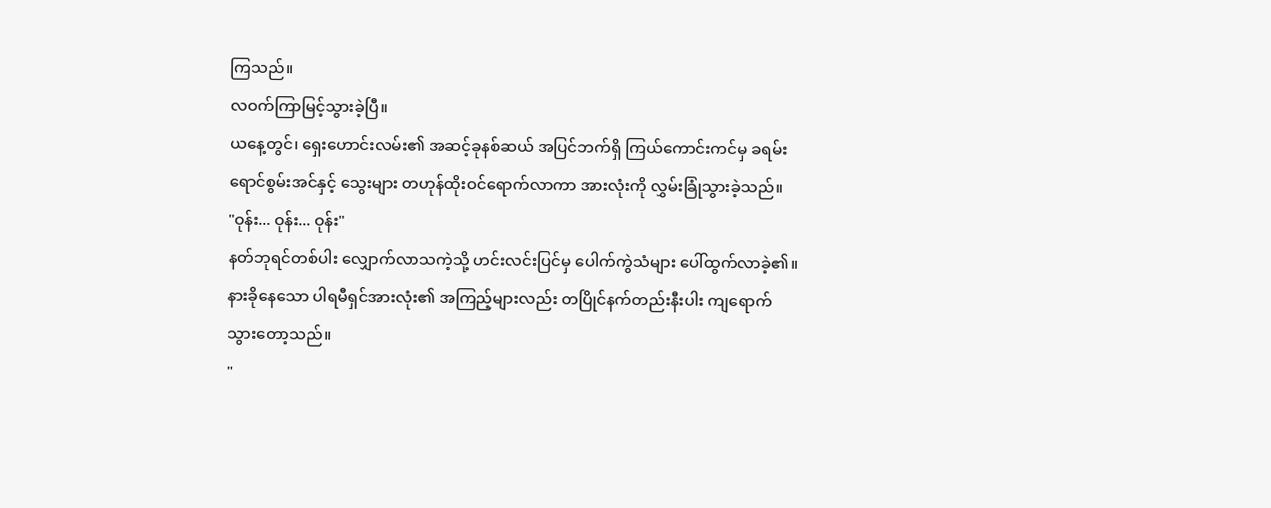ကြသည်။
လဝက်ကြာမြင့်သွားခဲ့ပြီ။
ယနေ့တွင်၊ ရှေးဟောင်းလမ်း၏ အဆင့်ခုနစ်ဆယ် အပြင်ဘက်ရှိ ကြယ်ကောင်းကင်မှ ခရမ်းရောင်စွမ်းအင်နှင့် သွေးများ တဟုန်ထိုးဝင်ရောက်လာကာ အားလုံးကို လွှမ်းခြုံသွားခဲ့သည်။
"ဝုန်း... ဝုန်း... ဝုန်း"
နတ်ဘုရင်တစ်ပါး လျှောက်လာသကဲ့သို့ ဟင်းလင်းပြင်မှ ပေါက်ကွဲသံများ ပေါ်ထွက်လာခဲ့၏။
နားခိုနေသော ပါရမီရှင်အားလုံး၏ အကြည့်များလည်း တပြိုင်နက်တည်းနီးပါး ကျရောက်သွားတော့သည်။
"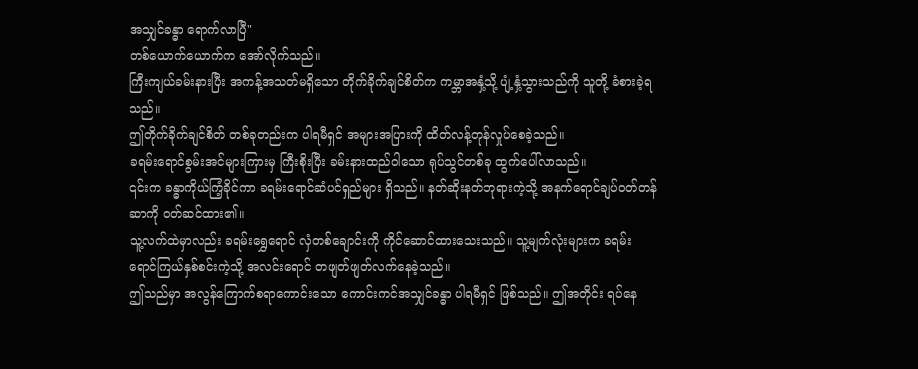အသျှင်ခန္ဓာ ရောက်လာပြီ"
တစ်ယောက်ယောက်က အော်လိုက်သည်။
ကြီးကျယ်ခမ်းနားပြီး အကန့်အသတ်မရှိသော တိုက်ခိုက်ချင်စိတ်က ကမ္ဘာအနှံ့သို့ ပျံ့နှံ့သွားသည်ကို သူတို့ ခံစားခဲ့ရသည်။
ဤတိုက်ခိုက်ချင်စိတ် တစ်ခုတည်းက ပါရမီရှင် အများအပြားကို ထိတ်လန့်တုန်လှုပ်စေခဲ့သည်။
ခရမ်းရောင်စွမ်းအင်များကြားမှ ကြီးစိုးပြီး ခမ်းနားထည်ဝါသော ရုပ်သွင်တစ်ခု ထွက်ပေါ်လာသည်။
၎င်းက ခန္ဓာကိုယ်ကြံ့ခိုင်ကာ ခရမ်းရောင်ဆံပင်ရှည်များ ရှိသည်။ နတ်ဆိုးနတ်ဘုရားကဲ့သို့ အနက်ရောင်ချပ်ဝတ်တန်ဆာကို ဝတ်ဆင်ထား၏။
သူ့လက်ထဲမှာလည်း ခရမ်းရွှေရောင် လှံတစ်ချောင်းကို ကိုင်ဆောင်ထားသေးသည်။ သူ့မျက်လုံးများက ခရမ်းရောင်ကြယ်နှစ်စင်းကဲ့သို့ အလင်းရောင် တဖျတ်ဖျတ်လက်နေခဲ့သည်။
ဤသည်မှာ အလွန်ကြောက်စရာကောင်းသော ကောင်းကင်အသျှင်ခန္ဓာ ပါရမီရှင် ဖြစ်သည်။ ဤအတိုင်း ရပ်နေ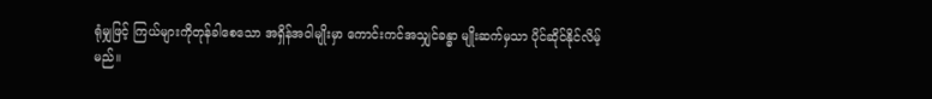ရုံမျှဖြင့် ကြယ်များကိုတုန်ခါစေသော အရှိန်အဝါမျိုးမှာ ကောင်းကင်အသျှင်ခန္ဓာ မျိုးဆက်မှသာ ပိုင်ဆိုင်နိုင်လိမ့်မည်။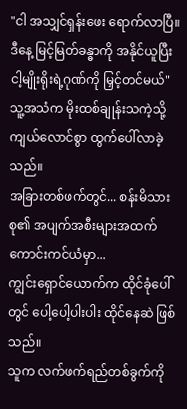"ငါ အသျှင်ရှန်းဖေး ရောက်လာပြီ။ ဒီနေ့ မြင့်မြတ်ခန္ဓာကို အနိုင်ယူပြီး ငါ့မျိုးရိုးရဲ့ဂုဏ်ကို မြှင့်တင်မယ်"
သူ့အသံက မိုးထစ်ချုန်းသကဲ့သို့ ကျယ်လောင်စွာ ထွက်ပေါ်လာခဲ့သည်။
အခြားတစ်ဖက်တွင်... စန်းမိသားစု၏ အပျက်အစီးများအထက် ကောင်းကင်ယံမှာ...
ကျွင်းရှောင်ယောက်က ထိုင်ခုံပေါ်တွင် ပေါ့ပေါ့ပါးပါး ထိုင်နေဆဲ ဖြစ်သည်။
သူက လက်ဖက်ရည်တစ်ခွက်ကို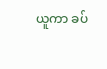ယူကာ ခပ်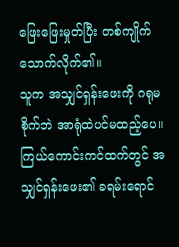ဖြေးဖြေးမှုတ်ပြီး တစ်ကျိုက်သောက်လိုက်၏။
သူက အသျှင်ရှန်းဖေးကို ဂရုမစိုက်ဘဲ အာရုံထဲပင်မထည့်ပေ။
ကြယ်ကောင်းကင်ထက်တွင် အသျှင်ရှန်းဖေး၏ ခရမ်းရောင်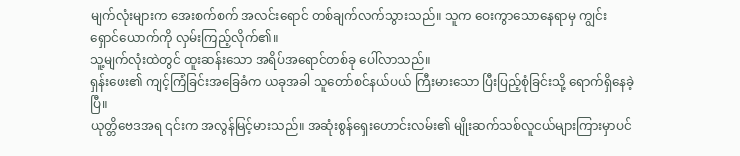မျက်လုံးများက အေးစက်စက် အလင်းရောင် တစ်ချက်လက်သွားသည်။ သူက ဝေးကွာသောနေရာမှ ကျွင်းရှောင်ယောက်ကို လှမ်းကြည့်လိုက်၏။
သူ့မျက်လုံးထဲတွင် ထူးဆန်းသော အရိပ်အရောင်တစ်ခု ပေါ်လာသည်။
ရှန်းဖေး၏ ကျင့်ကြံခြင်းအခြေခံက ယခုအခါ သူတော်စင်နယ်ပယ် ကြီးမားသော ပြီးပြည့်စုံခြင်းသို့ ရောက်ရှိနေခဲ့ပြီ။
ယုတ္တိဗေဒအရ ၎င်းက အလွန်မြင့်မားသည်။ အဆုံးစွန်ရှေးဟောင်းလမ်း၏ မျိုးဆက်သစ်လူငယ်များကြားမှာပင်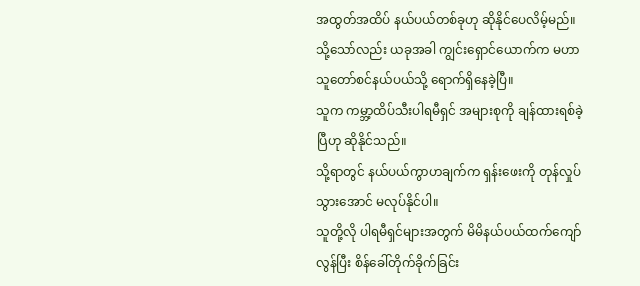အထွတ်အထိပ် နယ်ပယ်တစ်ခုဟု ဆိုနိုင်ပေလိမ့်မည်။
သို့သော်လည်း ယခုအခါ ကျွင်းရှောင်ယောက်က မဟာသူတော်စင်နယ်ပယ်သို့ ရောက်ရှိနေခဲ့ပြီ။
သူက ကမ္ဘာ့ထိပ်သီးပါရမီရှင် အများစုကို ချန်ထားရစ်ခဲ့ပြီဟု ဆိုနိုင်သည်။
သို့ရာတွင် နယ်ပယ်ကွာဟချက်က ရှန်းဖေးကို တုန်လှုပ်သွားအောင် မလုပ်နိုင်ပါ။
သူတို့လို ပါရမီရှင်များအတွက် မိမိနယ်ပယ်ထက်ကျော်လွန်ပြီး စိန်ခေါ်တိုက်ခိုက်ခြင်း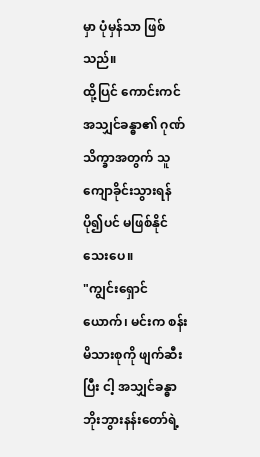မှာ ပုံမှန်သာ ဖြစ်သည်။
ထို့ပြင် ကောင်းကင်အသျှင်ခန္ဓာ၏ ဂုဏ်သိက္ခာအတွက် သူ ကျောခိုင်းသွားရန် ပို၍ပင် မဖြစ်နိုင်သေးပေ။
"ကျွင်းရှောင်ယောက်၊ မင်းက စန်းမိသားစုကို ဖျက်ဆီးပြီး ငါ့ အသျှင်ခန္ဓာဘိုးဘွားနန်းတော်ရဲ့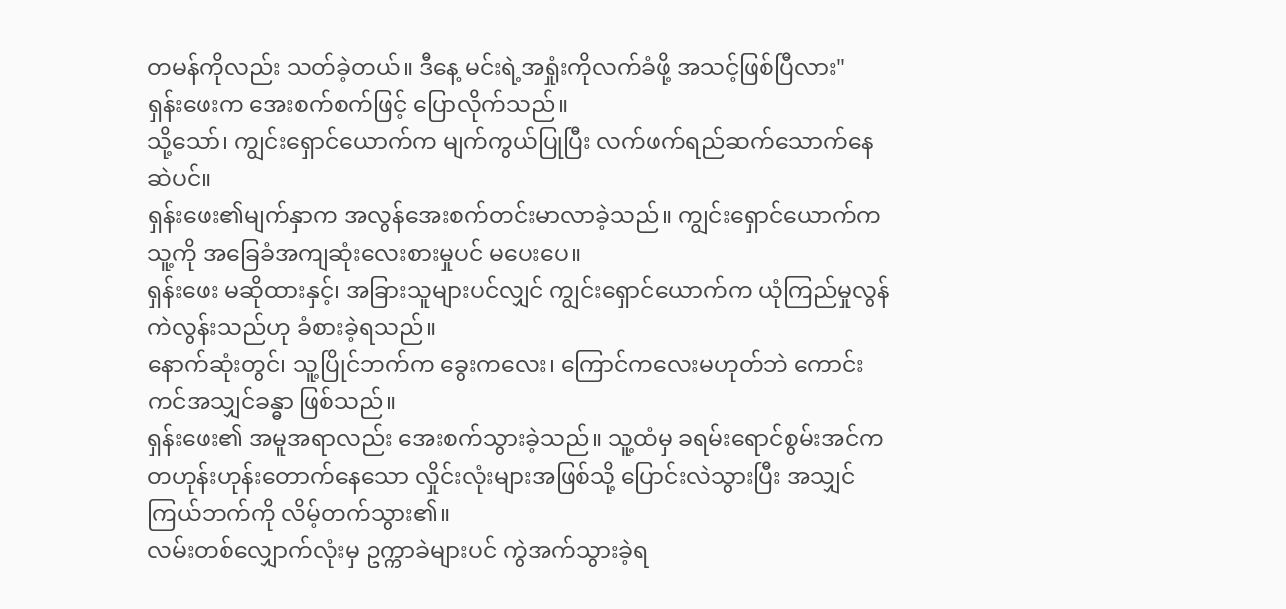တမန်ကိုလည်း သတ်ခဲ့တယ်။ ဒီနေ့ မင်းရဲ့အရှုံးကိုလက်ခံဖို့ အသင့်ဖြစ်ပြီလား"
ရှန်းဖေးက အေးစက်စက်ဖြင့် ပြောလိုက်သည်။
သို့သော်၊ ကျွင်းရှောင်ယောက်က မျက်ကွယ်ပြုပြီး လက်ဖက်ရည်ဆက်သောက်နေဆဲပင်။
ရှန်းဖေး၏မျက်နှာက အလွန်အေးစက်တင်းမာလာခဲ့သည်။ ကျွင်းရှောင်ယောက်က သူ့ကို အခြေခံအကျဆုံးလေးစားမှုပင် မပေးပေ။
ရှန်းဖေး မဆိုထားနှင့်၊ အခြားသူများပင်လျှင် ကျွင်းရှောင်ယောက်က ယုံကြည်မှုလွန်ကဲလွန်းသည်ဟု ခံစားခဲ့ရသည်။
နောက်ဆုံးတွင်၊ သူ့ပြိုင်ဘက်က ခွေးကလေး၊ ကြောင်ကလေးမဟုတ်ဘဲ ကောင်းကင်အသျှင်ခန္ဓာ ဖြစ်သည်။
ရှန်းဖေး၏ အမူအရာလည်း အေးစက်သွားခဲ့သည်။ သူ့ထံမှ ခရမ်းရောင်စွမ်းအင်က တဟုန်းဟုန်းတောက်နေသော လှိုင်းလုံးများအဖြစ်သို့ ပြောင်းလဲသွားပြီး အသျှင်ကြယ်ဘက်ကို လိမ့်တက်သွား၏။
လမ်းတစ်လျှောက်လုံးမှ ဥက္ကာခဲများပင် ကွဲအက်သွားခဲ့ရ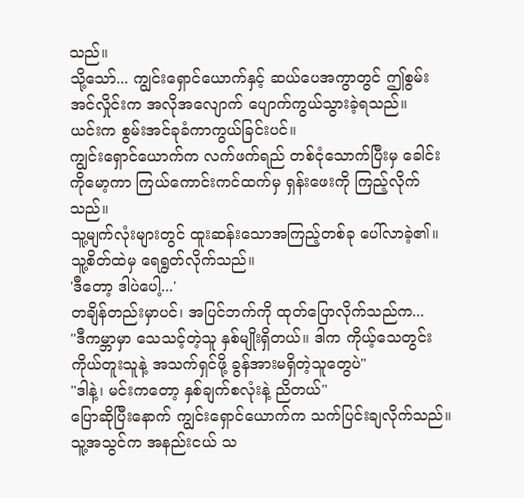သည်။
သို့သော်... ကျွင်းရှောင်ယောက်နှင့် ဆယ်ပေအကွာတွင် ဤစွမ်းအင်လှိုင်းက အလိုအလျောက် ပျောက်ကွယ်သွားခဲ့ရသည်။
ယင်းက စွမ်းအင်ခုခံကာကွယ်ခြင်းပင်။
ကျွင်းရှောင်ယောက်က လက်ဖက်ရည် တစ်ငုံသောက်ပြီးမှ ခေါင်းကိုမော့ကာ ကြယ်ကောင်းကင်ထက်မှ ရှန်းဖေးကို ကြည့်လိုက်သည်။
သူ့မျက်လုံးများတွင် ထူးဆန်းသောအကြည့်တစ်ခု ပေါ်လာခဲ့၏။ သူ့စိတ်ထဲမှ ရေရွတ်လိုက်သည်။
'ဒီတော့ ဒါပဲပေါ့...'
တချိန်တည်းမှာပင်၊ အပြင်ဘက်ကို ထုတ်ပြောလိုက်သည်က...
"ဒီကမ္ဘာမှာ သေသင့်တဲ့သူ နှစ်မျိုးရှိတယ်။ ဒါက ကိုယ့်သေတွင်း ကိုယ်တူးသူနဲ့ အသက်ရှင်ဖို့ ခွန်အားမရှိတဲ့သူတွေပဲ"
"ဒါနဲ့၊ မင်းကတော့ နှစ်ချက်စလုံးနဲ့ ညိတယ်"
ပြောဆိုပြီးနောက် ကျွင်းရှောင်ယောက်က သက်ပြင်းချလိုက်သည်။ သူ့အသွင်က အနည်းငယ် သ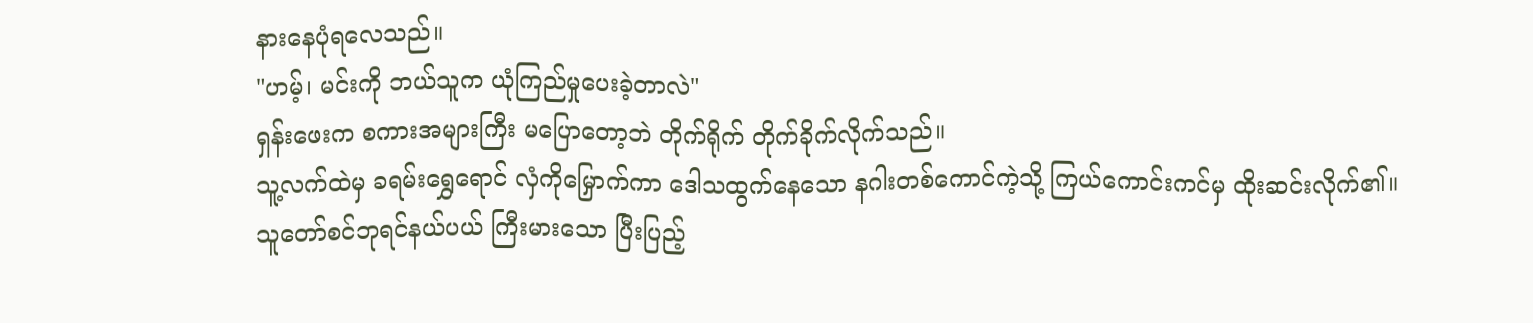နားနေပုံရလေသည်။
"ဟမ့်၊ မင်းကို ဘယ်သူက ယုံကြည်မှုပေးခဲ့တာလဲ"
ရှန်းဖေးက စကားအများကြီး မပြောတော့ဘဲ တိုက်ရိုက် တိုက်ခိုက်လိုက်သည်။
သူ့လက်ထဲမှ ခရမ်းရွှေရောင် လှံကိုမြှောက်ကာ ဒေါသထွက်နေသော နဂါးတစ်ကောင်ကဲ့သို့ ကြယ်ကောင်းကင်မှ ထိုးဆင်းလိုက်၏။
သူတော်စင်ဘုရင်နယ်ပယ် ကြီးမားသော ပြီးပြည့်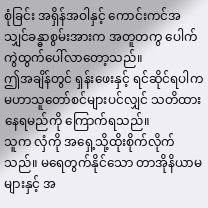စုံခြင်း အရှိန်အဝါနှင့် ကောင်းကင်အသျှင်ခန္ဓာစွမ်းအားက အတူတကွ ပေါက်ကွဲထွက်ပေါ်လာတော့သည်။
ဤအချိန်တွင် ရှန်းဖေးနှင့် ရင်ဆိုင်ရပါက မဟာသူတော်စင်များပင်လျှင် သတိထားနေရမည်ကို ကြောက်ရသည်။
သူက လှံကို အရှေ့သို့ထိုးစိုက်လိုက်သည်။ မရေတွက်နိုင်သော တာအိုနိယာမများနှင့် အ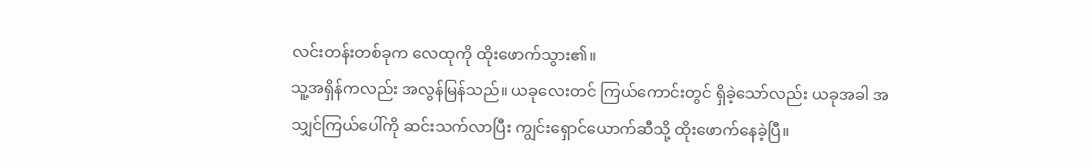လင်းတန်းတစ်ခုက လေထုကို ထိုးဖောက်သွား၏။
သူ့အရှိန်ကလည်း အလွန်မြန်သည်။ ယခုလေးတင် ကြယ်ကောင်းတွင် ရှိခဲ့သော်လည်း ယခုအခါ အသျှင်ကြယ်ပေါ်ကို ဆင်းသက်လာပြီး ကျွင်းရှောင်ယောက်ဆီသို့ ထိုးဖောက်နေခဲ့ပြီ။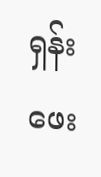ရှန်းဖေး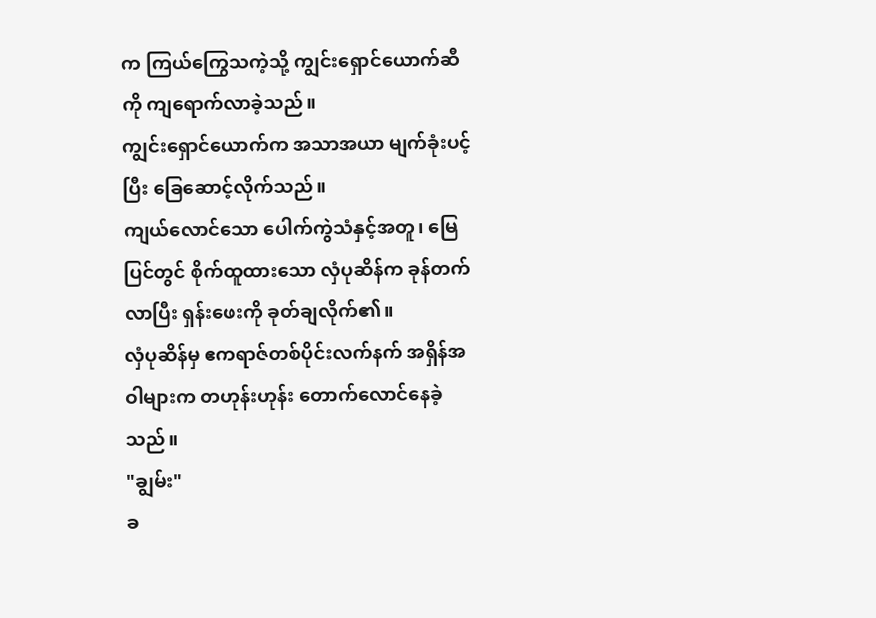က ကြယ်ကြွေသကဲ့သို့ ကျွင်းရှောင်ယောက်ဆီကို ကျရောက်လာခဲ့သည်။
ကျွင်းရှောင်ယောက်က အသာအယာ မျက်ခုံးပင့်ပြီး ခြေဆောင့်လိုက်သည်။
ကျယ်လောင်သော ပေါက်ကွဲသံနှင့်အတူ၊ မြေပြင်တွင် စိုက်ထူထားသော လှံပုဆိန်က ခုန်တက်လာပြီး ရှန်းဖေးကို ခုတ်ချလိုက်၏။
လှံပုဆိန်မှ ဧကရာဇ်တစ်ပိုင်းလက်နက် အရှိန်အဝါများက တဟုန်းဟုန်း တောက်လောင်နေခဲ့သည်။
"ချွမ်း"
ခ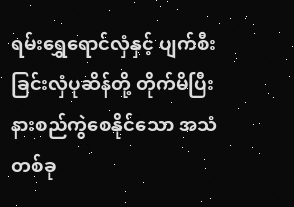ရမ်းရွှေရောင်လှံနှင့် ပျက်စီးခြင်းလှံပုဆိန်တို့ တိုက်မိပြီး နားစည်ကွဲစေနိုင်သော အသံတစ်ခု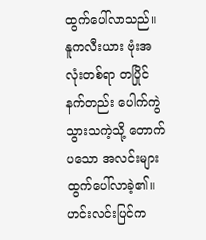ထွက်ပေါ်လာသည်။
နူကလီးယား ဗုံးအလုံးတစ်ရာ တပြိုင်နက်တည်း ပေါက်ကွဲသွားသကဲ့သို့ တောက်ပသော အလင်းများ ထွက်ပေါ်လာခဲ့၏။ ဟင်းလင်းပြင်က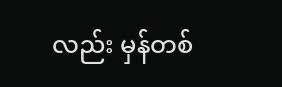လည်း မှန်တစ်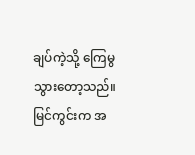ချပ်ကဲ့သို့ ကြေမွသွားတော့သည်။ မြင်ကွင်းက အ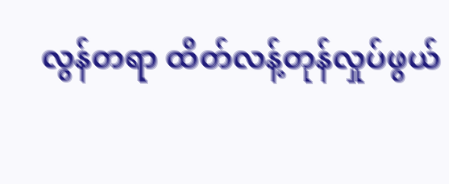လွန်တရာ ထိတ်လန့်တုန်လှုပ်ဖွယ်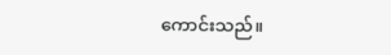ကောင်းသည်။